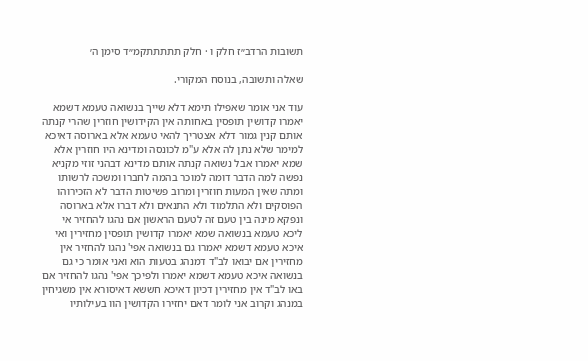תשובות הרדב״ז חלק ו · חלק תתתתתקמ״ד סימן ה׳

שאלה ותשובה, בנוסח המקורי.

עוד אני אומר שאפילו תימא דלא שייך בנשואה טעמא דשמא יאמרו קדושין תופסין באחותה אין הקידושין חוזרין שהרי קנתה אותם קנין גמור דלא אצטריך להאי טעמא אלא בארוסה דאיכא למימר שלא נתן לה אלא ע"מ לכונסה ומדינא היו חוזרין אלא שמא יאמרו אבל נשואה קנתה אותם מדינא דבהני זוזי מקניא נפשה למה הדבר דומה למוכר בהמה לחברו ומשכה לרשותו ומתה שאין המעות חוזרין ומרוב פשיטות הדבר לא הזכירוהו הפוסקים ולא התלמוד ולא התנאים ולא דברו אלא בארוסה ונפקא מינה בין טעם זה לטעם הראשון אם נהגו להחזיר אי ליכא טעמא בנשואה שמא יאמרו קדושין תופסין מחזירין ואי איכא טעמא דשמא יאמרו גם בנשואה אפי' נהגו להחזיר אין מחזירין אם יבואו לב"ד דמנהג בטעות הוא ואני אומר כי גם בנשואה איכא טעמא דשמא יאמרו ולפיכך אפי' נהגו להחזיר אם באו לב"ד אין מחזירין דכיון דאיכא חששא דאיסורא אין משגיחין במנהג וקרוב אני לומר דאם יחזירו הקדושין הוו בעילותיו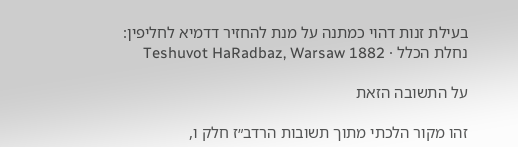בעילת זנות דהוי כמתנה על מנת להחזיר דדמיא לחליפין:
נחלת הכלל · Teshuvot HaRadbaz, Warsaw 1882

על התשובה הזאת

זהו מקור הלכתי מתוך תשובות הרדב״ז חלק ו,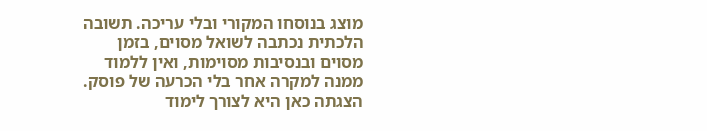מוצג בנוסחו המקורי ובלי עריכה. תשובה הלכתית נכתבה לשואל מסוים, בזמן מסוים ובנסיבות מסוימות, ואין ללמוד ממנה למקרה אחר בלי הכרעה של פוסק. הצגתה כאן היא לצורך לימוד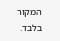המקור בלבד.